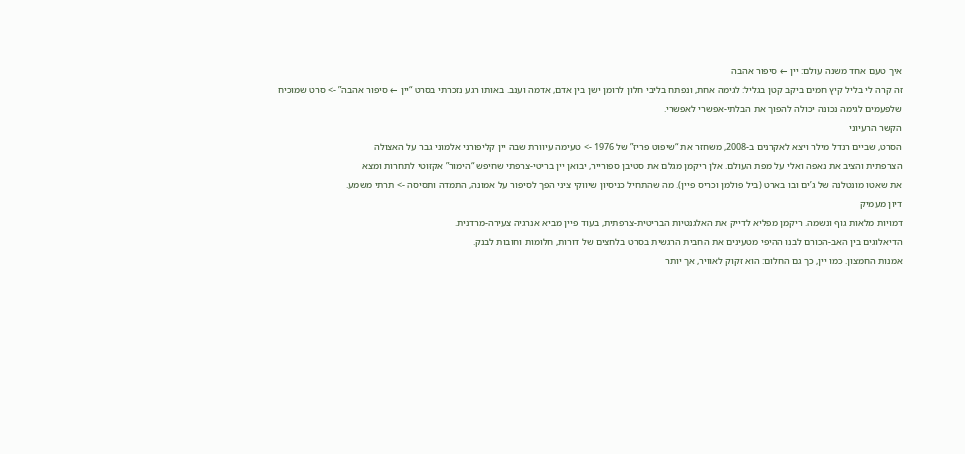איך טעם אחד משנה עולם: יין ← סיפור אהבה
זה קרה לי בליל קיץ חמים ביקב קטן בגליל: לגימה אחת, ונפתח בליבי חלון לרומן ישן בין אדם, אדמה וענב. באותו רגע נזכרתי בסרט “יין ← סיפור אהבה” -> סרט שמוכיח שלפעמים לגימה נכונה יכולה להפוך את הבלתי-אפשרי לאפשרי.
הקשר הרעיוני
הסרט, שביים רנדל מילר ויצא לאקרנים ב-2008, משחזר את “שיפוט פריז” של 1976 -> טעימה עיוורת שבה יין קליפורני אלמוני גבר על האצולה
הצרפתית והציב את נאפה ואלי על מפת העולם. אלן ריקמן מגלם את סטיבן ספורייר, יבואן יין בריטי-צרפתי שחיפש “הימור” אקזוטי לתחרות ומצא
את שאטו מונטלנה של ג’ים ובו בארט (ביל פולמן וכריס פיין). מה שהתחיל כניסיון שיווקי ציני הפך לסיפור על אמונה, התמדה ותסיסה -> תרתי משמע.
דיון מעמיק
דמויות מלאות גוף ונשמה. ריקמן מפליא לדייק את האלגנטיות הבריטית-צרפתית, בעוד פיין מביא אנרגיה צעירה-מרדנית.
הדיאלוגים בין האב-הכורם לבנו ההיפי מטעינים את החבית הרגשית בסרט בלחצים של דורות, חלומות וחובות לבנק.
אמנות החמצון. כמו יין, כך גם החלום: הוא זקוק לאוויר, אך יותר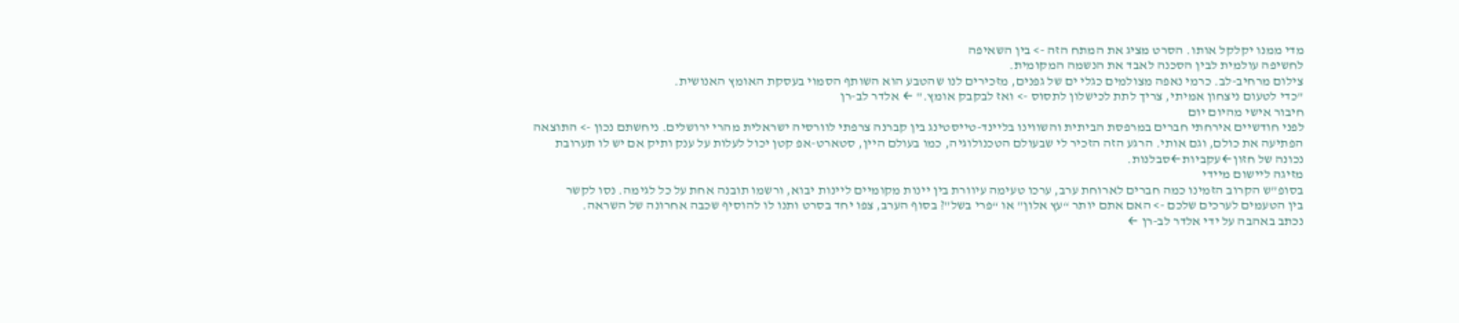מדי ממנו יקלקל אותו. הסרט מציג את המתח הזה -> בין השאיפה
לחשיפה עולמית לבין הסכנה לאבד את הנשמה המקומית.
צילום מרחיב-לב. כרמי נאפה מצולמים כגלי ים של גפנים, מזכירים לנו שהטבע הוא השותף הסמוי בעסקת האומץ האנושית.
"כדי לטעום ניצחון אמיתי, צריך לתת לכישלון לתסוס -> ואז לבקבק אומץ." ← אלדר לב-רן
חיבור אישי מהיום יום
לפני חודשיים אירחתי חברים במרפסת הביתית והשווינו בליינד-טייסטינג בין קברנה צרפתי לוורסיה ישראלית מהרי ירושלים. ניחשתם נכון -> התוצאה
הפתיעה את כולם, וגם אותי. הרגע הזה הזכיר לי שבעולם הטכנולוגיה, כמו בעולם היין, סטארט-אפ קטן יכול לעלות על ענק ותיק אם יש לו תערובת
נכונה של חזון←עקביות←סבלנות.
מזיגה ליישום מיידי
בסופ”ש הקרוב הזמינו כמה חברים לארוחת ערב, ערכו טעימה עיוורת בין יינות מקומיים ליינות יבוא, ורשמו תובנה אחת על כל לגימה. נסו לקשר
בין הטעמים לערכים שלכם -> האם אתם יותר “עץ אלון” או “פרי בשל”? בסוף הערב, צפו יחד בסרט ותנו לו להוסיף שכבה אחרונה של השראה.
נכתב באהבה על ידי אלדר לב-רן ←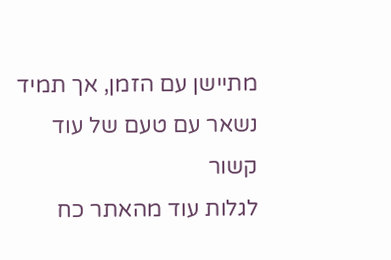מתיישן עם הזמן, אך תמיד נשאר עם טעם של עוד
קשור
לגלות עוד מהאתר כח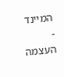המיינד - העצמה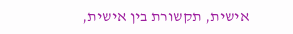אישית, תקשורת בין אישית,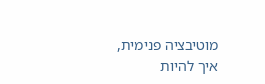מוטיבציה פנימית, איך להיות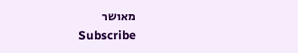מאושר
Subscribe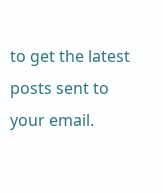to get the latest posts sent to your email.